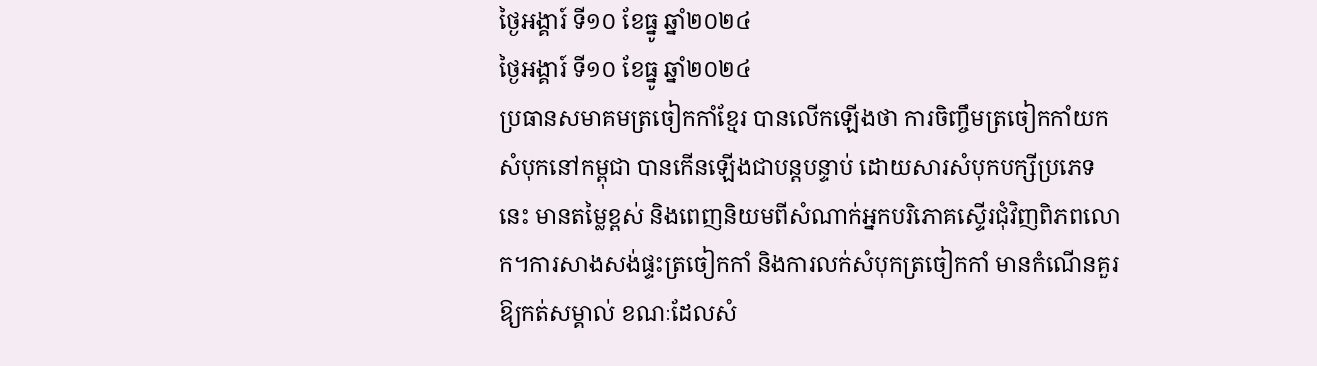ថ្ងៃអង្គារ៍ ទី១០ ខែធ្នូ ឆ្នាំ២០២៤
ថ្ងៃអង្គារ៍ ទី១០ ខែធ្នូ ឆ្នាំ២០២៤
ប្រធានសមាគមត្រចៀកកាំខ្មែរ បានលើកឡើងថា ការចិញ្ចឹមត្រចៀកកាំយកសំបុកនៅកម្ពុជា បានកើនឡើងជាបន្តបន្ទាប់ ដោយសារសំបុកបក្សីប្រភេទនេះ មានតម្លៃខ្ពស់ និងពេញនិយមពីសំណាក់អ្នកបរិភោគស្ទើរជុំវិញពិភពលោក។ការសាងសង់ផ្ទះត្រចៀកកាំ និងការលក់សំបុកត្រចៀកកាំ មានកំណើនគួរឱ្យកត់សម្គាល់ ខណៈដែលសំ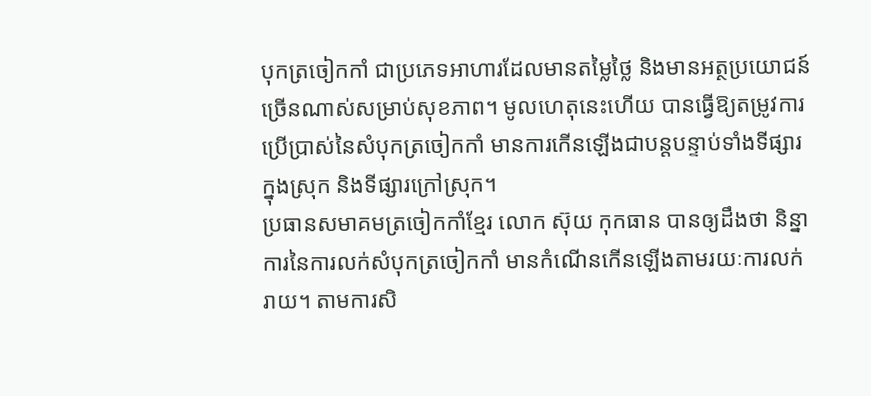បុកត្រចៀកកាំ ជាប្រភេទអាហារដែលមានតម្លៃថ្លៃ និងមានអត្ថប្រយោជន៍ច្រើនណាស់សម្រាប់សុខភាព។ មូលហេតុនេះហើយ បានធ្វើឱ្យតម្រូវការប្រើប្រាស់នៃសំបុកត្រចៀកកាំ មានការកើនឡើងជាបន្តបន្ទាប់ទាំងទីផ្សារក្នុងស្រុក និងទីផ្សារក្រៅស្រុក។
ប្រធានសមាគមត្រចៀកកាំខ្មែរ លោក ស៊ុយ កុកធាន បានឲ្យដឹងថា និន្នាការនៃការលក់សំបុកត្រចៀកកាំ មានកំណើនកើនឡើងតាមរយៈការលក់រាយ។ តាមការសិ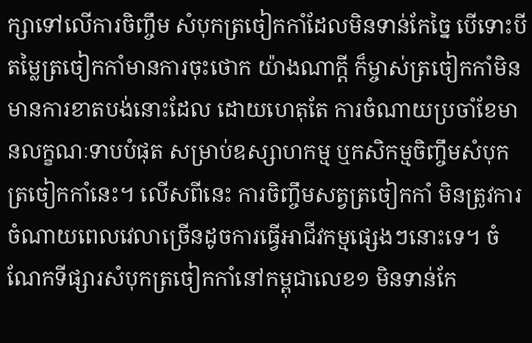ក្សាទៅលើការចិញ្ចឹម សំបុកត្រចៀកកាំដែលមិនទាន់កែច្នៃ បើទោះបីតម្លៃត្រចៀកកាំមានការចុះថោក យ៉ាងណាក្តី ក៏ម្ចាស់ត្រចៀកកាំមិនមានការខាតបង់នោះដែល ដោយហេតុតែ ការចំណាយប្រចាំខែមានលក្ខណៈទាបបំផុត សម្រាប់ឧស្សាហកម្ម ឬកសិកម្មចិញ្ចឹមសំបុកត្រចៀកកាំនេះ។ លើសពីនេះ ការចិញ្ចឹមសត្វត្រចៀកកាំ មិនត្រូវការចំណាយពេលវេលាច្រើនដូចការធ្វើអាជីវកម្មផ្សេងៗនោះទេ។ ចំណែកទីផ្សារសំបុកត្រចៀកកាំនៅកម្ពុជាលេខ១ មិនទាន់កែ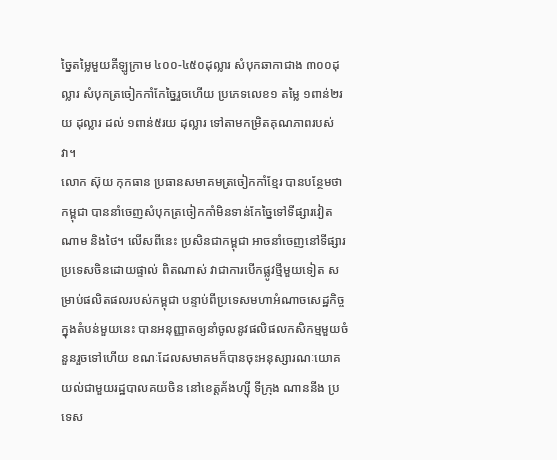ច្នៃតម្លៃមួយគីឡូក្រាម ៤០០-៤៥០ដុល្លារ សំបុកឆាកាជាង ៣០០ដុល្លារ សំបុកត្រចៀកកាំកែច្នៃរួចហើយ ប្រភេទលេខ១ តម្លៃ ១ពាន់២រយ ដុល្លារ ដល់ ១ពាន់៥រយ ដុល្លារ ទៅតាមកម្រិតគុណភាពរបស់វា។
លោក ស៊ុយ កុកធាន ប្រធានសមាគមត្រចៀកកាំខ្មែរ បានបន្ថែមថា កម្ពុជា បាននាំចេញសំបុកត្រចៀកកាំមិនទាន់កែច្នៃទៅទីផ្សារវៀតណាម និងថៃ។ លើសពីនេះ ប្រសិនជាកម្ពុជា អាចនាំចេញនៅទីផ្សារប្រទេសចិនដោយផ្ទាល់ ពិតណាស់ វាជាការបើកផ្លូវថ្មីមួយទៀត សម្រាប់ផលិតផលរបស់កម្ពុជា បន្ទាប់ពីប្រទេសមហាអំណាចសេដ្ឋកិច្ចក្នុងតំបន់មួយនេះ បានអនុញ្ញាតឲ្យនាំចូលនូវផលិផលកសិកម្មមួយចំនួនរួចទៅហើយ ខណៈដែលសមាគមក៏បានចុះអនុស្សារណៈយោគយល់ជាមួយរដ្ឋបាលគយចិន នៅខេត្តគ័ងហ្ស៊ី ទីក្រុង ណាននីង ប្រទេស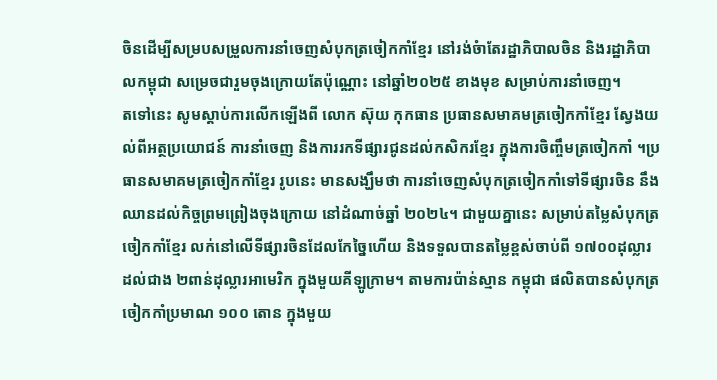ចិនដើម្បីសម្របសម្រួលការនាំចេញសំបុកត្រចៀកកាំខ្មែរ នៅរង់ចំាតែរដ្ឋាភិបាលចិន និងរដ្ឋាភិបាលកម្ពុជា សម្រេចជារួមចុងក្រោយតែប៉ុណ្ណោះ នៅឆ្នាំ២០២៥ ខាងមុខ សម្រាប់ការនាំចេញ។
តទៅនេះ សូមស្តាប់ការលើកឡើងពី លោក ស៊ុយ កុកធាន ប្រធានសមាគមត្រចៀកកាំខ្មែរ ស្វែងយល់ពីអត្ថប្រយោជន៍ ការនាំចេញ និងការរកទីផ្សារជូនដល់កសិករខ្មែរ ក្នុងការចិញ្ចឹមត្រចៀកកាំ ។ប្រធានសមាគមត្រចៀកកាំខ្មែរ រូបនេះ មានសង្ឃឹមថា ការនាំចេញសំបុកត្រចៀកកាំទៅទីផ្សារចិន នឹងឈានដល់កិច្ចព្រមព្រៀងចុងក្រោយ នៅដំណាច់ឆ្នាំ ២០២៤។ ជាមួយគ្នានេះ សម្រាប់តម្លៃសំបុកត្រចៀកកាំខ្មែរ លក់នៅលើទីផ្សារចិនដែលកែច្នៃហើយ និងទទួលបានតម្លៃខ្ពស់ចាប់ពី ១៧០០ដុល្លារ ដល់ជាង ២ពាន់ដុល្លារអាមេរិក ក្នុងមួយគីឡូក្រាម។ តាមការប៉ាន់ស្មាន កម្ពុជា ផលិតបានសំបុកត្រចៀកកាំប្រមាណ ១០០ តោន ក្នុងមួយ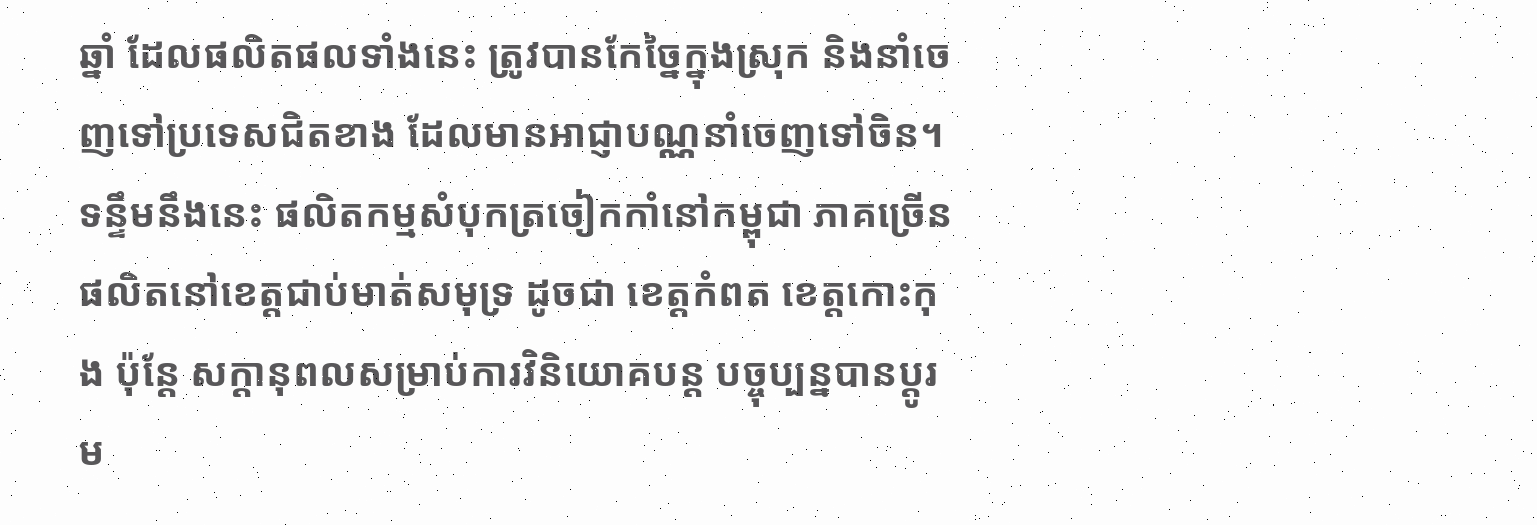ឆ្នាំ ដែលផលិតផលទាំងនេះ ត្រូវបានកែច្នៃក្នុងស្រុក និងនាំចេញទៅប្រទេសជិតខាង ដែលមានអាជ្ញាបណ្ណនាំចេញទៅចិន។
ទន្ទឹមនឹងនេះ ផលិតកម្មសំបុកត្រចៀកកាំនៅកម្ពុជា ភាគច្រើនផលិតនៅខេត្តជាប់មាត់សមុទ្រ ដូចជា ខេត្តកំពត ខេត្តកោះកុង ប៉ុន្តែ សក្ដានុពលសម្រាប់ការវិនិយោគបន្ត បច្ចុប្បន្នបានប្ដូរម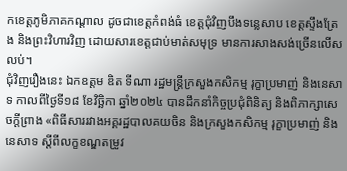កខេត្តភូមិភាគកណ្ដាល ដូចជាខេត្តកំពង់ធំ ខេត្តជុំវិញបឹងទន្លេសាប ខេត្តស្ទឹងត្រែង និងព្រះវិហារវិញ ដោយសារខេត្តជាប់មាត់សមុទ្រ មានការសាងសង់ច្រើនលើសលប់។
ជុំវិញរឿងនេះ ឯកឧត្តម ឌិត ទីណា រដ្ឋមន្ត្រីក្រសួងកសិកម្ម រុក្ខាប្រមាញ់ និងនេសាទ កាលពីថ្ងៃទី១៨ ខែវិច្ឆិកា ឆ្នាំ២០២៤ បានដឹកនាំកិច្ចប្រជុំពិនិត្យ និងពិភាក្សាសេចក្តីព្រាង «ពិធីសាររវាងអគ្គរដ្ឋបាលគយចិន និងក្រសួងកសិកម្ម រុក្ខាប្រមាញ់ និងនេសាទ ស្តីពីលក្ខខណ្ឌតម្រូវ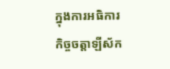ក្នុងការអធិការកិច្ចចត្តាឡីស័ក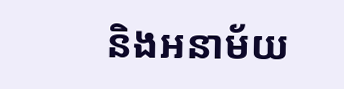និងអនាម័យ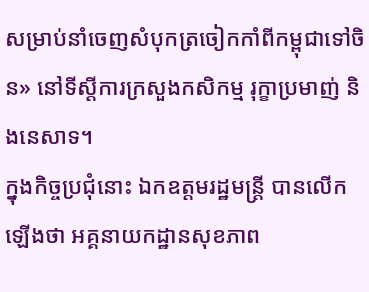សម្រាប់នាំចេញសំបុកត្រចៀកកាំពីកម្ពុជាទៅចិន» នៅទីស្តីការក្រសួងកសិកម្ម រុក្ខាប្រមាញ់ និងនេសាទ។
ក្នុងកិច្ចប្រជុំនោះ ឯកឧត្តមរដ្ឋមន្ត្រី បានលើកឡើងថា អគ្គនាយកដ្ឋានសុខភាព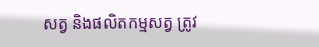សត្វ និងផលិតកម្មសត្វ ត្រូវ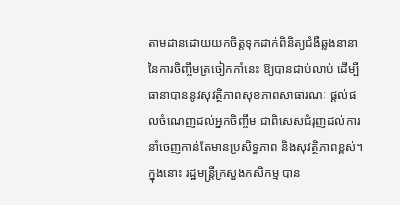តាមដានដោយយកចិត្តទុកដាក់ពិនិត្យជំងឺឆ្លងនានា នៃការចិញ្ចឹមត្រចៀកកាំនេះ ឱ្យបានជាប់លាប់ ដើម្បីធានាបាននូវសុវត្ថិភាពសុខភាពសាធារណៈ ផ្តល់ផលចំណេញដល់អ្នកចិញ្ចឹម ជាពិសេសជំរុញដល់ការនាំចេញកាន់តែមានប្រសិទ្ធភាព និងសុវត្ថិភាពខ្ពស់។ ក្នុងនោះ រដ្ឋមន្ត្រីក្រសួងកសិកម្ម បាន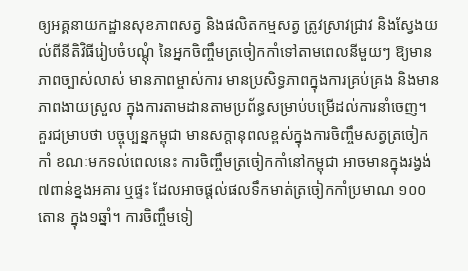ឲ្យអគ្គនាយកដ្ឋានសុខភាពសត្វ និងផលិតកម្មសត្វ ត្រូវស្រាវជ្រាវ និងស្វែងយល់ពីនីតិវិធីរៀបចំបណ្តុំ នៃអ្នកចិញ្ចឹមត្រចៀកកាំទៅតាមពេលនីមួយៗ ឱ្យមានភាពច្បាស់លាស់ មានភាពម្ចាស់ការ មានប្រសិទ្ធភាពក្នុងការគ្រប់គ្រង និងមានភាពងាយស្រួល ក្នុងការតាមដានតាមប្រព័ន្ធសម្រាប់បម្រើដល់ការនាំចេញ។
គួរជម្រាបថា បច្ចុប្បន្នកម្ពុជា មានសក្ដានុពលខ្ពស់ក្នុងការចិញ្ចឹមសត្វត្រចៀកកាំ ខណៈមកទល់ពេលនេះ ការចិញ្ចឹមត្រចៀកកាំនៅកម្ពុជា អាចមានក្នុងរង្វង់ ៧ពាន់ខ្នងអគារ ឬផ្ទះ ដែលអាចផ្តល់ផលទឹកមាត់ត្រចៀកកាំប្រមាណ ១០០តោន ក្នុង១ឆ្នាំ។ ការចិញ្ចឹមទៀ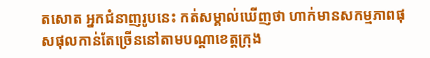តសោត អ្នកជំនាញរូបនេះ កត់សម្គាល់ឃើញថា ហាក់មានសកម្មភាពផុសផុលកាន់តែច្រើននៅតាមបណ្ដាខេត្តក្រុង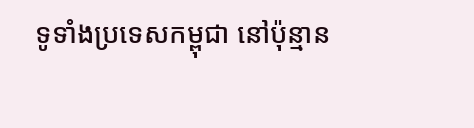ទូទាំងប្រទេសកម្ពុជា នៅប៉ុន្មាន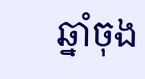ឆ្នាំចុង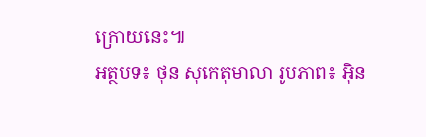ក្រោយនេះ៕
អត្ថបទ៖ ថុន សុកេតុមាលា រូបភាព៖ អ៊ិន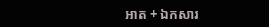អាត + ឯកសារ